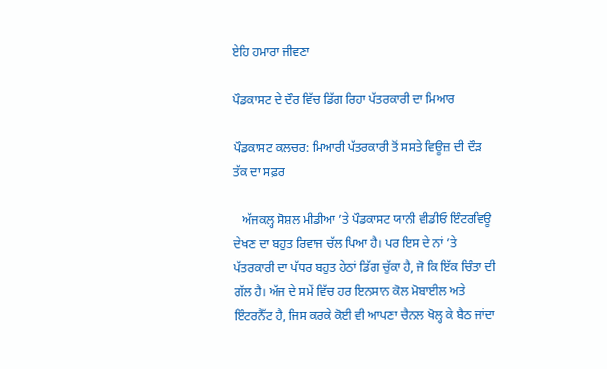ਏਹਿ ਹਮਾਰਾ ਜੀਵਣਾ

ਪੌਡਕਾਸਟ ਦੇ ਦੌਰ ਵਿੱਚ ਡਿੱਗ ਰਿਹਾ ਪੱਤਰਕਾਰੀ ਦਾ ਮਿਆਰ

ਪੌਡਕਾਸਟ ਕਲਚਰ: ਮਿਆਰੀ ਪੱਤਰਕਾਰੀ ਤੋਂ ਸਸਤੇ ਵਿਊਜ਼ ਦੀ ਦੌੜ ਤੱਕ ਦਾ ਸਫ਼ਰ

   ਅੱਜਕਲ੍ਹ ਸੋਸ਼ਲ ਮੀਡੀਆ ’ਤੇ ਪੌਡਕਾਸਟ ਯਾਨੀ ਵੀਡੀਓ ਇੰਟਰਵਿਊ ਦੇਖਣ ਦਾ ਬਹੁਤ ਰਿਵਾਜ ਚੱਲ ਪਿਆ ਹੈ। ਪਰ ਇਸ ਦੇ ਨਾਂ ’ਤੇ ਪੱਤਰਕਾਰੀ ਦਾ ਪੱਧਰ ਬਹੁਤ ਹੇਠਾਂ ਡਿੱਗ ਚੁੱਕਾ ਹੈ, ਜੋ ਕਿ ਇੱਕ ਚਿੰਤਾ ਦੀ ਗੱਲ ਹੈ। ਅੱਜ ਦੇ ਸਮੇਂ ਵਿੱਚ ਹਰ ਇਨਸਾਨ ਕੋਲ ਮੋਬਾਈਲ ਅਤੇ ਇੰਟਰਨੈੱਟ ਹੈ, ਜਿਸ ਕਰਕੇ ਕੋਈ ਵੀ ਆਪਣਾ ਚੈਨਲ ਖੋਲ੍ਹ ਕੇ ਬੈਠ ਜਾਂਦਾ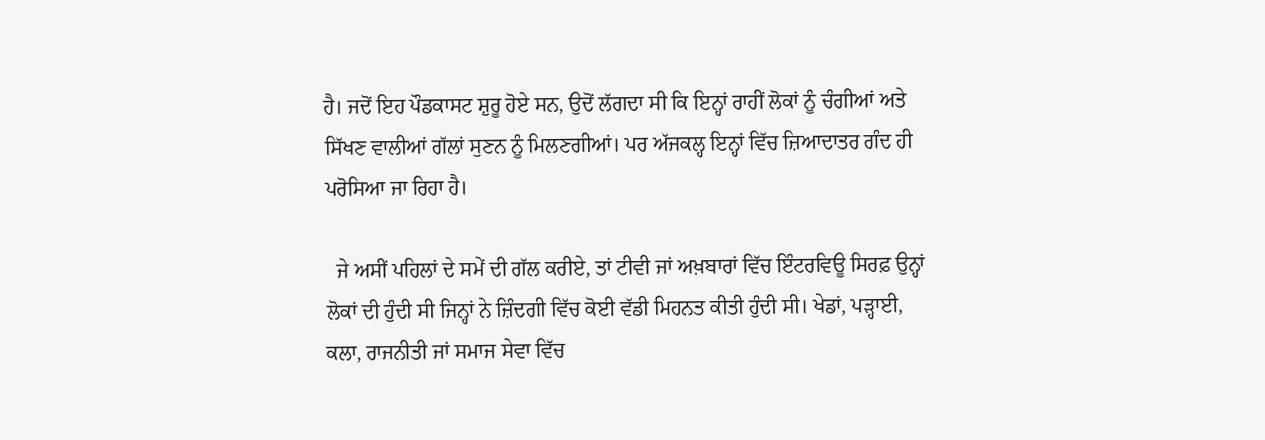ਹੈ। ਜਦੋਂ ਇਹ ਪੌਡਕਾਸਟ ਸ਼ੁਰੂ ਹੋਏ ਸਨ, ਉਦੋਂ ਲੱਗਦਾ ਸੀ ਕਿ ਇਨ੍ਹਾਂ ਰਾਹੀਂ ਲੋਕਾਂ ਨੂੰ ਚੰਗੀਆਂ ਅਤੇ ਸਿੱਖਣ ਵਾਲੀਆਂ ਗੱਲਾਂ ਸੁਣਨ ਨੂੰ ਮਿਲਣਗੀਆਂ। ਪਰ ਅੱਜਕਲ੍ਹ ਇਨ੍ਹਾਂ ਵਿੱਚ ਜ਼ਿਆਦਾਤਰ ਗੰਦ ਹੀ ਪਰੋਸਿਆ ਜਾ ਰਿਹਾ ਹੈ।

  ਜੇ ਅਸੀਂ ਪਹਿਲਾਂ ਦੇ ਸਮੇਂ ਦੀ ਗੱਲ ਕਰੀਏ, ਤਾਂ ਟੀਵੀ ਜਾਂ ਅਖ਼ਬਾਰਾਂ ਵਿੱਚ ਇੰਟਰਵਿਊ ਸਿਰਫ਼ ਉਨ੍ਹਾਂ ਲੋਕਾਂ ਦੀ ਹੁੰਦੀ ਸੀ ਜਿਨ੍ਹਾਂ ਨੇ ਜ਼ਿੰਦਗੀ ਵਿੱਚ ਕੋਈ ਵੱਡੀ ਮਿਹਨਤ ਕੀਤੀ ਹੁੰਦੀ ਸੀ। ਖੇਡਾਂ, ਪੜ੍ਹਾਈ, ਕਲਾ, ਰਾਜਨੀਤੀ ਜਾਂ ਸਮਾਜ ਸੇਵਾ ਵਿੱਚ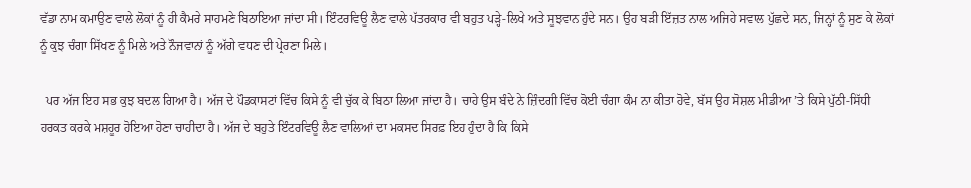ਵੱਡਾ ਨਾਮ ਕਮਾਉਣ ਵਾਲੇ ਲੋਕਾਂ ਨੂੰ ਹੀ ਕੈਮਰੇ ਸਾਹਮਣੇ ਬਿਠਾਇਆ ਜਾਂਦਾ ਸੀ। ਇੰਟਰਵਿਊ ਲੈਣ ਵਾਲੇ ਪੱਤਰਕਾਰ ਵੀ ਬਹੁਤ ਪੜ੍ਹੇ-ਲਿਖੇ ਅਤੇ ਸੂਝਵਾਨ ਹੁੰਦੇ ਸਨ। ਉਹ ਬੜੀ ਇੱਜ਼ਤ ਨਾਲ ਅਜਿਹੇ ਸਵਾਲ ਪੁੱਛਦੇ ਸਨ, ਜਿਨ੍ਹਾਂ ਨੂੰ ਸੁਣ ਕੇ ਲੋਕਾਂ ਨੂੰ ਕੁਝ ਚੰਗਾ ਸਿੱਖਣ ਨੂੰ ਮਿਲੇ ਅਤੇ ਨੌਜਵਾਨਾਂ ਨੂੰ ਅੱਗੇ ਵਧਣ ਦੀ ਪ੍ਰੇਰਣਾ ਮਿਲੇ।

  ਪਰ ਅੱਜ ਇਹ ਸਭ ਕੁਝ ਬਦਲ ਗਿਆ ਹੈ। ਅੱਜ ਦੇ ਪੌਡਕਾਸਟਾਂ ਵਿੱਚ ਕਿਸੇ ਨੂੰ ਵੀ ਚੁੱਕ ਕੇ ਬਿਠਾ ਲਿਆ ਜਾਂਦਾ ਹੈ। ਚਾਹੇ ਉਸ ਬੰਦੇ ਨੇ ਜ਼ਿੰਦਗੀ ਵਿੱਚ ਕੋਈ ਚੰਗਾ ਕੰਮ ਨਾ ਕੀਤਾ ਹੋਵੇ, ਬੱਸ ਉਹ ਸੋਸ਼ਲ ਮੀਡੀਆ ’ਤੇ ਕਿਸੇ ਪੁੱਠੀ-ਸਿੱਧੀ ਹਰਕਤ ਕਰਕੇ ਮਸ਼ਹੂਰ ਹੋਇਆ ਹੋਣਾ ਚਾਹੀਦਾ ਹੈ। ਅੱਜ ਦੇ ਬਹੁਤੇ ਇੰਟਰਵਿਊ ਲੈਣ ਵਾਲਿਆਂ ਦਾ ਮਕਸਦ ਸਿਰਫ਼ ਇਹ ਹੁੰਦਾ ਹੈ ਕਿ ਕਿਸੇ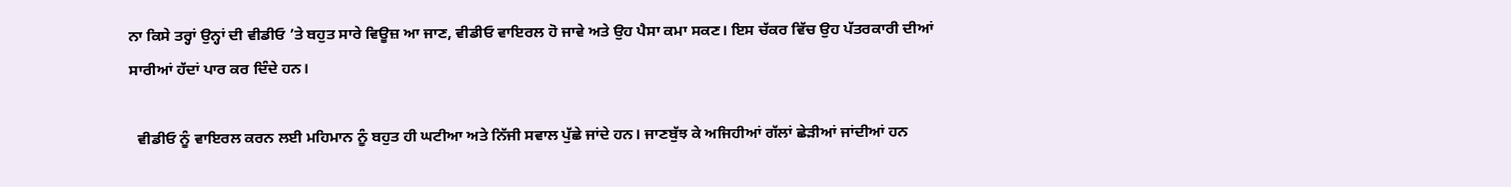ਨਾ ਕਿਸੇ ਤਰ੍ਹਾਂ ਉਨ੍ਹਾਂ ਦੀ ਵੀਡੀਓ ’ਤੇ ਬਹੁਤ ਸਾਰੇ ਵਿਊਜ਼ ਆ ਜਾਣ, ਵੀਡੀਓ ਵਾਇਰਲ ਹੋ ਜਾਵੇ ਅਤੇ ਉਹ ਪੈਸਾ ਕਮਾ ਸਕਣ। ਇਸ ਚੱਕਰ ਵਿੱਚ ਉਹ ਪੱਤਰਕਾਰੀ ਦੀਆਂ ਸਾਰੀਆਂ ਹੱਦਾਂ ਪਾਰ ਕਰ ਦਿੰਦੇ ਹਨ।

  ਵੀਡੀਓ ਨੂੰ ਵਾਇਰਲ ਕਰਨ ਲਈ ਮਹਿਮਾਨ ਨੂੰ ਬਹੁਤ ਹੀ ਘਟੀਆ ਅਤੇ ਨਿੱਜੀ ਸਵਾਲ ਪੁੱਛੇ ਜਾਂਦੇ ਹਨ। ਜਾਣਬੁੱਝ ਕੇ ਅਜਿਹੀਆਂ ਗੱਲਾਂ ਛੇੜੀਆਂ ਜਾਂਦੀਆਂ ਹਨ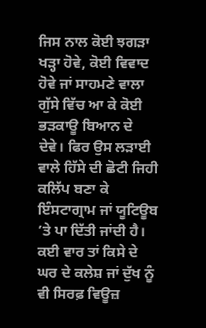ਜਿਸ ਨਾਲ ਕੋਈ ਝਗੜਾ ਖੜ੍ਹਾ ਹੋਵੇ, ਕੋਈ ਵਿਵਾਦ ਹੋਵੇ ਜਾਂ ਸਾਹਮਣੇ ਵਾਲਾ ਗੁੱਸੇ ਵਿੱਚ ਆ ਕੇ ਕੋਈ ਭੜਕਾਊ ਬਿਆਨ ਦੇ ਦੇਵੇ। ਫਿਰ ਉਸ ਲੜਾਈ ਵਾਲੇ ਹਿੱਸੇ ਦੀ ਛੋਟੀ ਜਿਹੀ ਕਲਿੱਪ ਬਣਾ ਕੇ ਇੰਸਟਾਗ੍ਰਾਮ ਜਾਂ ਯੂਟਿਊਬ ’ਤੇ ਪਾ ਦਿੱਤੀ ਜਾਂਦੀ ਹੈ। ਕਈ ਵਾਰ ਤਾਂ ਕਿਸੇ ਦੇ ਘਰ ਦੇ ਕਲੇਸ਼ ਜਾਂ ਦੁੱਖ ਨੂੰ ਵੀ ਸਿਰਫ਼ ਵਿਊਜ਼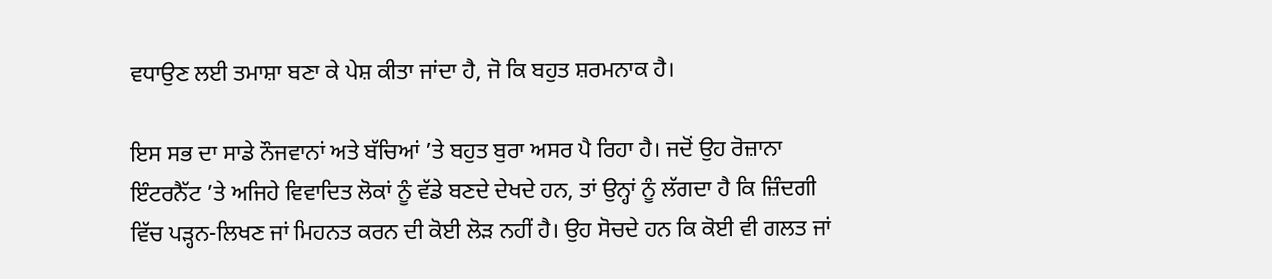ਵਧਾਉਣ ਲਈ ਤਮਾਸ਼ਾ ਬਣਾ ਕੇ ਪੇਸ਼ ਕੀਤਾ ਜਾਂਦਾ ਹੈ, ਜੋ ਕਿ ਬਹੁਤ ਸ਼ਰਮਨਾਕ ਹੈ।

ਇਸ ਸਭ ਦਾ ਸਾਡੇ ਨੌਜਵਾਨਾਂ ਅਤੇ ਬੱਚਿਆਂ ’ਤੇ ਬਹੁਤ ਬੁਰਾ ਅਸਰ ਪੈ ਰਿਹਾ ਹੈ। ਜਦੋਂ ਉਹ ਰੋਜ਼ਾਨਾ ਇੰਟਰਨੈੱਟ ’ਤੇ ਅਜਿਹੇ ਵਿਵਾਦਿਤ ਲੋਕਾਂ ਨੂੰ ਵੱਡੇ ਬਣਦੇ ਦੇਖਦੇ ਹਨ, ਤਾਂ ਉਨ੍ਹਾਂ ਨੂੰ ਲੱਗਦਾ ਹੈ ਕਿ ਜ਼ਿੰਦਗੀ ਵਿੱਚ ਪੜ੍ਹਨ-ਲਿਖਣ ਜਾਂ ਮਿਹਨਤ ਕਰਨ ਦੀ ਕੋਈ ਲੋੜ ਨਹੀਂ ਹੈ। ਉਹ ਸੋਚਦੇ ਹਨ ਕਿ ਕੋਈ ਵੀ ਗਲਤ ਜਾਂ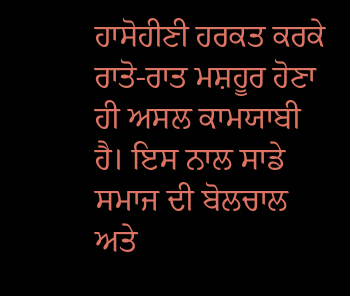ਹਾਸੋਹੀਣੀ ਹਰਕਤ ਕਰਕੇ ਰਾਤੋ-ਰਾਤ ਮਸ਼ਹੂਰ ਹੋਣਾ ਹੀ ਅਸਲ ਕਾਮਯਾਬੀ ਹੈ। ਇਸ ਨਾਲ ਸਾਡੇ ਸਮਾਜ ਦੀ ਬੋਲਚਾਲ ਅਤੇ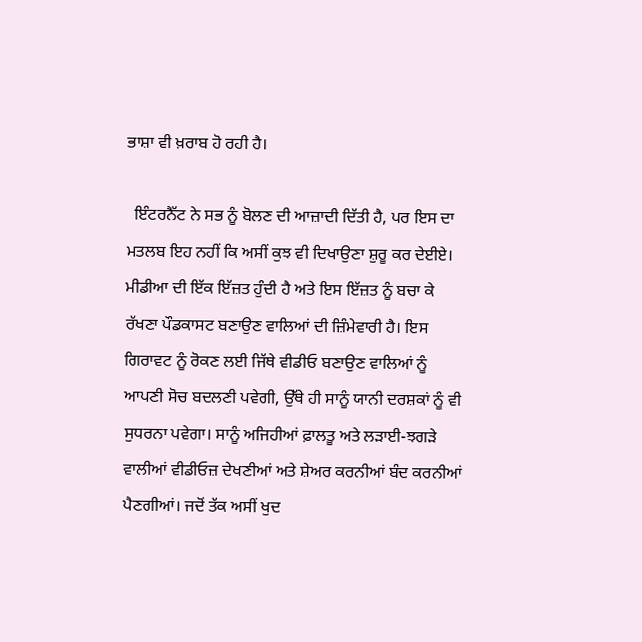ਭਾਸ਼ਾ ਵੀ ਖ਼ਰਾਬ ਹੋ ਰਹੀ ਹੈ।

  ਇੰਟਰਨੈੱਟ ਨੇ ਸਭ ਨੂੰ ਬੋਲਣ ਦੀ ਆਜ਼ਾਦੀ ਦਿੱਤੀ ਹੈ, ਪਰ ਇਸ ਦਾ ਮਤਲਬ ਇਹ ਨਹੀਂ ਕਿ ਅਸੀਂ ਕੁਝ ਵੀ ਦਿਖਾਉਣਾ ਸ਼ੁਰੂ ਕਰ ਦੇਈਏ। ਮੀਡੀਆ ਦੀ ਇੱਕ ਇੱਜ਼ਤ ਹੁੰਦੀ ਹੈ ਅਤੇ ਇਸ ਇੱਜ਼ਤ ਨੂੰ ਬਚਾ ਕੇ ਰੱਖਣਾ ਪੌਡਕਾਸਟ ਬਣਾਉਣ ਵਾਲਿਆਂ ਦੀ ਜ਼ਿੰਮੇਵਾਰੀ ਹੈ। ਇਸ ਗਿਰਾਵਟ ਨੂੰ ਰੋਕਣ ਲਈ ਜਿੱਥੇ ਵੀਡੀਓ ਬਣਾਉਣ ਵਾਲਿਆਂ ਨੂੰ ਆਪਣੀ ਸੋਚ ਬਦਲਣੀ ਪਵੇਗੀ, ਉੱਥੇ ਹੀ ਸਾਨੂੰ ਯਾਨੀ ਦਰਸ਼ਕਾਂ ਨੂੰ ਵੀ ਸੁਧਰਨਾ ਪਵੇਗਾ। ਸਾਨੂੰ ਅਜਿਹੀਆਂ ਫ਼ਾਲਤੂ ਅਤੇ ਲੜਾਈ-ਝਗੜੇ ਵਾਲੀਆਂ ਵੀਡੀਓਜ਼ ਦੇਖਣੀਆਂ ਅਤੇ ਸ਼ੇਅਰ ਕਰਨੀਆਂ ਬੰਦ ਕਰਨੀਆਂ ਪੈਣਗੀਆਂ। ਜਦੋਂ ਤੱਕ ਅਸੀਂ ਖੁਦ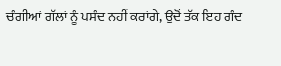ਚੰਗੀਆਂ ਗੱਲਾਂ ਨੂੰ ਪਸੰਦ ਨਹੀਂ ਕਰਾਂਗੇ, ਉਦੋਂ ਤੱਕ ਇਹ ਗੰਦ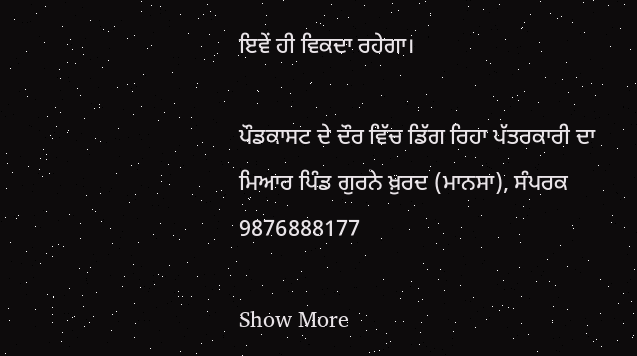ਇਵੇਂ ਹੀ ਵਿਕਦਾ ਰਹੇਗਾ।

ਪੌਡਕਾਸਟ ਦੇ ਦੌਰ ਵਿੱਚ ਡਿੱਗ ਰਿਹਾ ਪੱਤਰਕਾਰੀ ਦਾ ਮਿਆਰ ਪਿੰਡ ਗੁਰਨੇ ਖ਼ੁਰਦ (ਮਾਨਸਾ), ਸੰਪਰਕ 9876888177

Show More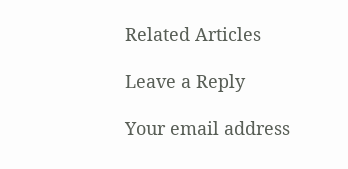Related Articles

Leave a Reply

Your email address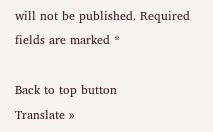will not be published. Required fields are marked *

Back to top button
Translate »